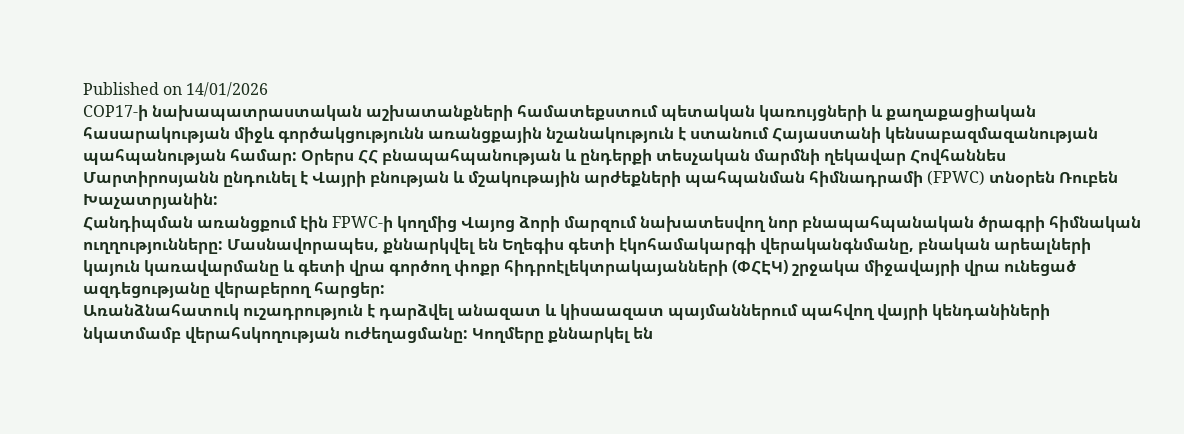Published on 14/01/2026
COP17-ի նախապատրաստական աշխատանքների համատեքստում պետական կառույցների և քաղաքացիական հասարակության միջև գործակցությունն առանցքային նշանակություն է ստանում Հայաստանի կենսաբազմազանության պահպանության համար: Օրերս ՀՀ բնապահպանության և ընդերքի տեսչական մարմնի ղեկավար Հովհաննես Մարտիրոսյանն ընդունել է Վայրի բնության և մշակութային արժեքների պահպանման հիմնադրամի (FPWC) տնօրեն Ռուբեն Խաչատրյանին:
Հանդիպման առանցքում էին FPWC-ի կողմից Վայոց ձորի մարզում նախատեսվող նոր բնապահպանական ծրագրի հիմնական ուղղությունները: Մասնավորապես, քննարկվել են Եղեգիս գետի էկոհամակարգի վերականգնմանը, բնական արեալների կայուն կառավարմանը և գետի վրա գործող փոքր հիդրոէլեկտրակայանների (ՓՀԷԿ) շրջակա միջավայրի վրա ունեցած ազդեցությանը վերաբերող հարցեր:
Առանձնահատուկ ուշադրություն է դարձվել անազատ և կիսաազատ պայմաններում պահվող վայրի կենդանիների նկատմամբ վերահսկողության ուժեղացմանը: Կողմերը քննարկել են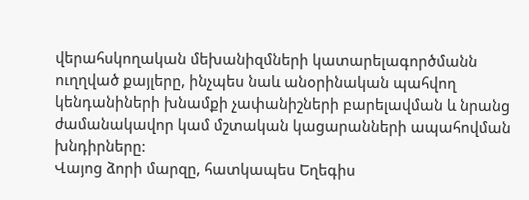վերահսկողական մեխանիզմների կատարելագործմանն ուղղված քայլերը, ինչպես նաև անօրինական պահվող կենդանիների խնամքի չափանիշների բարելավման և նրանց ժամանակավոր կամ մշտական կացարանների ապահովման խնդիրները:
Վայոց ձորի մարզը, հատկապես Եղեգիս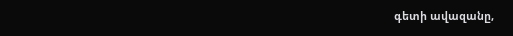գետի ավազանը,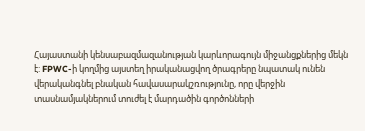Հայաստանի կենսաբազմազանության կարևորագույն միջանցքներից մեկն է: FPWC-ի կողմից այստեղ իրականացվող ծրագրերը նպատակ ունեն վերականգնել բնական հավասարակշռությունը, որը վերջին տասնամյակներում տուժել է մարդածին գործոնների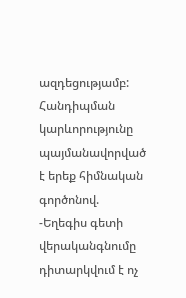ազդեցությամբ:
Հանդիպման կարևորությունը պայմանավորված է երեք հիմնական գործոնով.
-Եղեգիս գետի վերականգնումը դիտարկվում է ոչ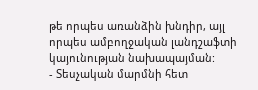թե որպես առանձին խնդիր, այլ որպես ամբողջական լանդշաֆտի կայունության նախապայման:
- Տեսչական մարմնի հետ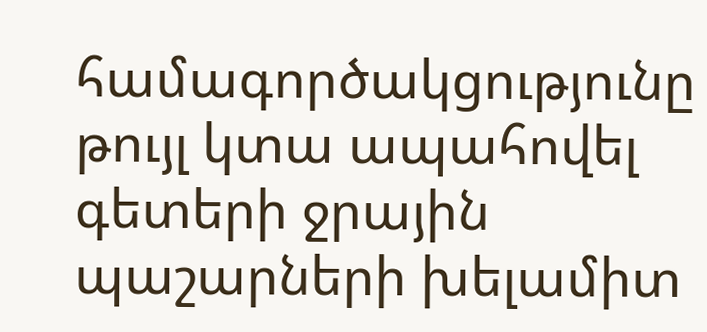համագործակցությունը թույլ կտա ապահովել գետերի ջրային պաշարների խելամիտ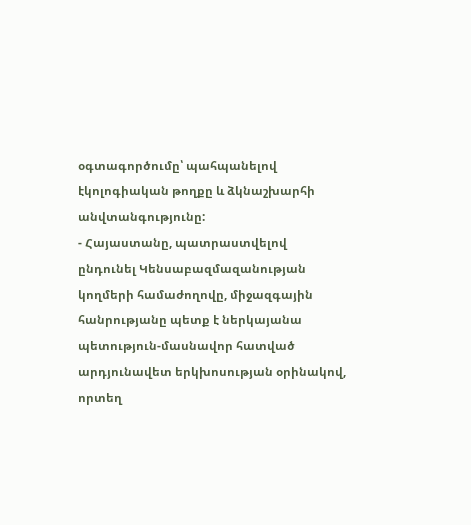օգտագործումը՝ պահպանելով էկոլոգիական թողքը և ձկնաշխարհի անվտանգությունը:
- Հայաստանը, պատրաստվելով ընդունել Կենսաբազմազանության կողմերի համաժողովը, միջազգային հանրությանը պետք է ներկայանա պետություն-մասնավոր հատված արդյունավետ երկխոսության օրինակով, որտեղ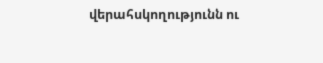վերահսկողությունն ու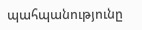պահպանությունը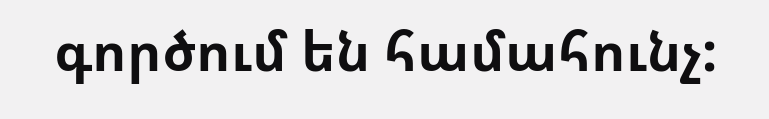գործում են համահունչ: